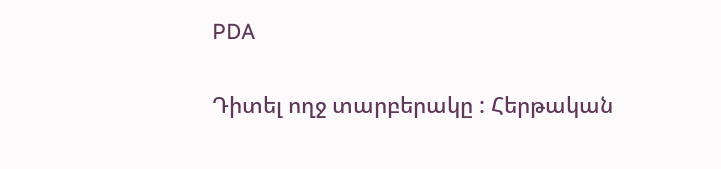PDA

Դիտել ողջ տարբերակը : Հերթական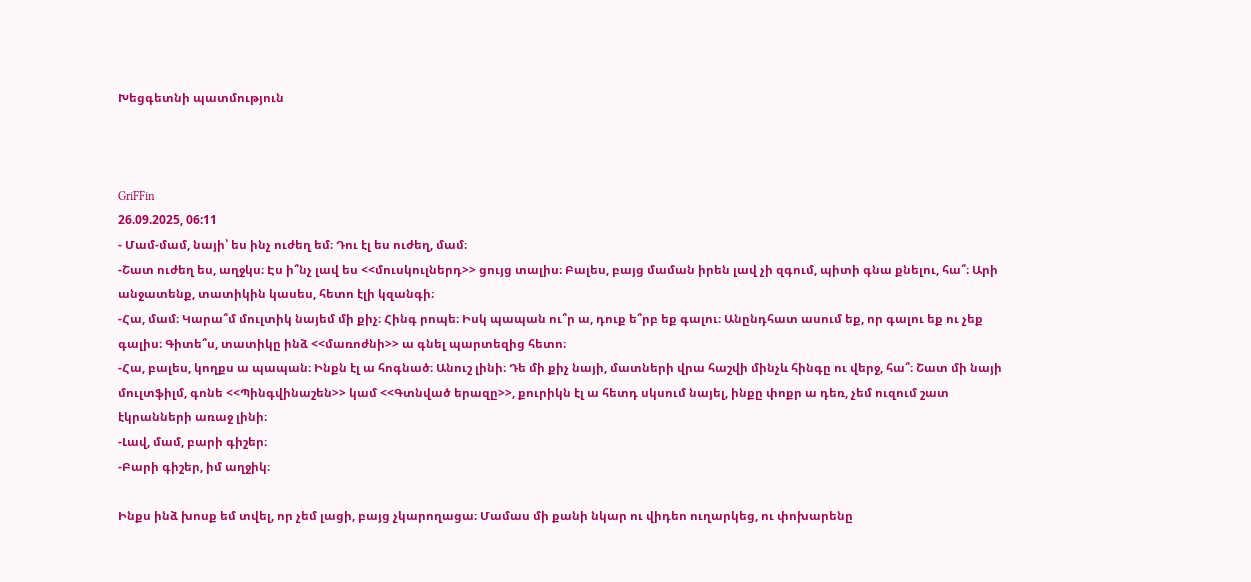Խեցգետնի պատմություն



GriFFin
26.09.2025, 06:11
- Մամ-մամ, նայի՝ ես ինչ ուժեղ եմ։ Դու էլ ես ուժեղ, մամ։
-Շատ ուժեղ ես, աղջկս։ Էս ի՞նչ լավ ես <<մուսկուլներդ>> ցույց տալիս։ Բալես, բայց մաման իրեն լավ չի զգում, պիտի գնա քնելու, հա՞։ Արի անջատենք, տատիկին կասես, հետո էլի կզանգի։
-Հա, մամ։ Կարա՞մ մուլտիկ նայեմ մի քիչ։ Հինգ րոպե։ Իսկ պապան ու՞ր ա, դուք ե՞րբ եք գալու։ Անընդհատ ասում եք, որ գալու եք ու չեք գալիս։ Գիտե՞ս, տատիկը ինձ <<մառոժնի>> ա գնել պարտեզից հետո։
-Հա, բալես, կողքս ա պապան։ Ինքն էլ ա հոգնած։ Անուշ լինի։ Դե մի քիչ նայի, մատների վրա հաշվի մինչև հինգը ու վերջ, հա՞։ Շատ մի նայի մուլտֆիլմ, գոնե <<Պինգվինաշեն>> կամ <<Գտնված երազը>>, քուրիկն էլ ա հետդ սկսում նայել, ինքը փոքր ա դեռ, չեմ ուզում շատ էկրանների առաջ լինի։
-Լավ, մամ, բարի գիշեր։
-Բարի գիշեր, իմ աղջիկ։

Ինքս ինձ խոսք եմ տվել, որ չեմ լացի, բայց չկարողացա։ Մամաս մի քանի նկար ու վիդեո ուղարկեց, ու փոխարենը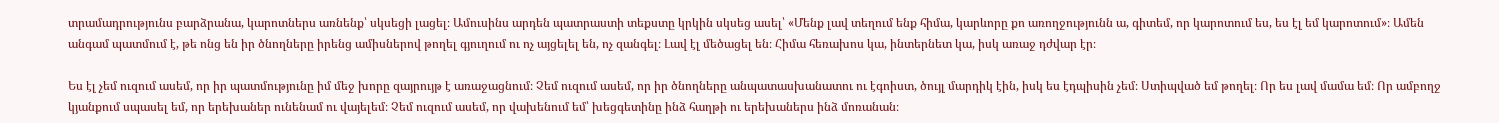տրամադրությունս բարձրանա, կարոտներս առնենք՝ սկսեցի լացել։ Ամուսինս արդեն պատրաստի տեքստը կրկին սկսեց ասել՝ «Մենք լավ տեղում ենք հիմա, կարևորը քո առողջությունն ա, գիտեմ, որ կարոտում ես, ես էլ եմ կարոտում»։ Ամեն անգամ պատմում է, թե ոնց են իր ծնողները իրենց ամիսներով թողել գյուղում ու ոչ այցելել են, ոչ զանգել։ Լավ էլ մեծացել են։ Հիմա հեռախոս կա, ինտերնետ կա, իսկ առաջ դժվար էր։

Ես էլ չեմ ուզում ասեմ, որ իր պատմությունը իմ մեջ խորը զայրույթ է առաջացնում։ Չեմ ուզում ասեմ, որ իր ծնողները անպատասխանատու ու էգոիստ, ծույլ մարդիկ էին, իսկ ես էդպիսին չեմ։ Ստիպված եմ թողել։ Որ ես լավ մամա եմ։ Որ ամբողջ կյանքում սպասել եմ, որ երեխաներ ունենամ ու վայելեմ։ Չեմ ուզում ասեմ, որ վախենում եմ՝ խեցգետինը ինձ հաղթի ու երեխաներս ինձ մոռանան։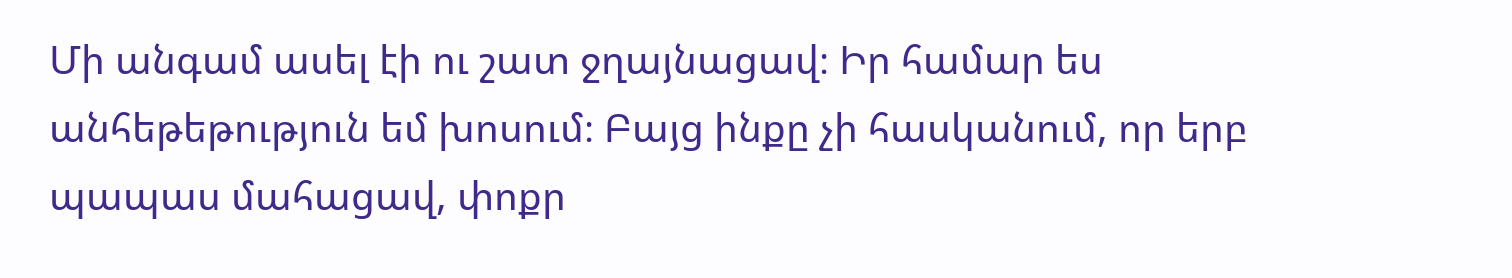Մի անգամ ասել էի ու շատ ջղայնացավ։ Իր համար ես անհեթեթություն եմ խոսում։ Բայց ինքը չի հասկանում, որ երբ պապաս մահացավ, փոքր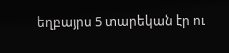եղբայրս 5 տարեկան էր ու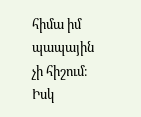հիմա իմ պապային չի հիշում։ Իսկ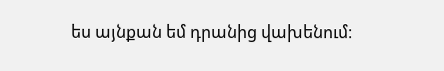ես այնքան եմ դրանից վախենում։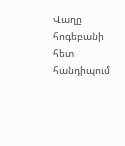Վաղը հոգեբանի հետ հանդիպում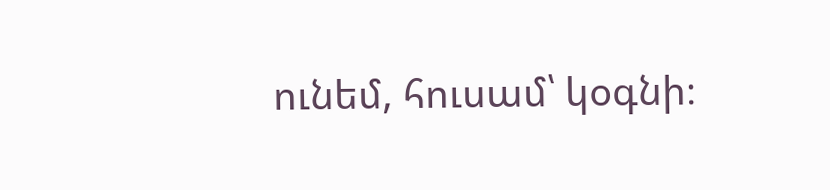ունեմ, հուսամ՝ կօգնի։